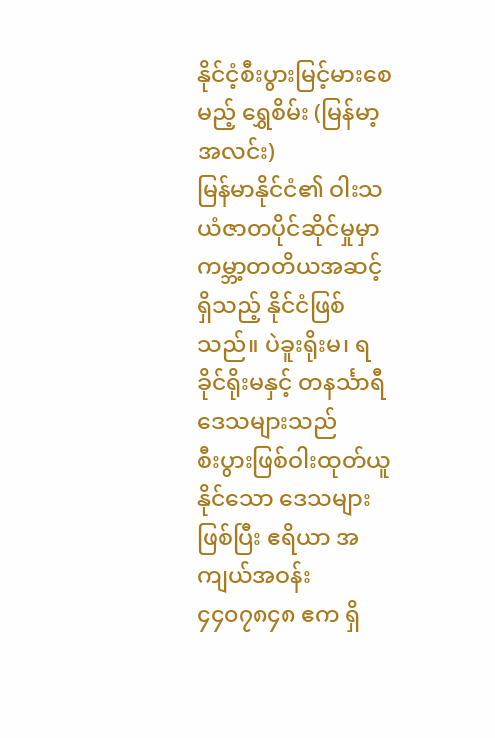နိုင်ငံ့စီးပွားမြင့်မားစေမည့် ရွှေစိမ်း (မြန်မာ့အလင်း)
မြန်မာနိုင်ငံ၏ ဝါးသယံဇာတပိုင်ဆိုင်မှုမှာ
ကမ္ဘာ့တတိယအဆင့်ရှိသည့် နိုင်ငံဖြစ်သည်။ ပဲခူးရိုးမ၊ ရခိုင်ရိုးမနှင့် တနင်္သာရီဒေသများသည်
စီးပွားဖြစ်ဝါးထုတ်ယူနိုင်သော ဒေသများဖြစ်ပြီး ဧရိယာ အကျယ်အဝန်း ၄၄၀၇၈၄၈ ဧက ရှိ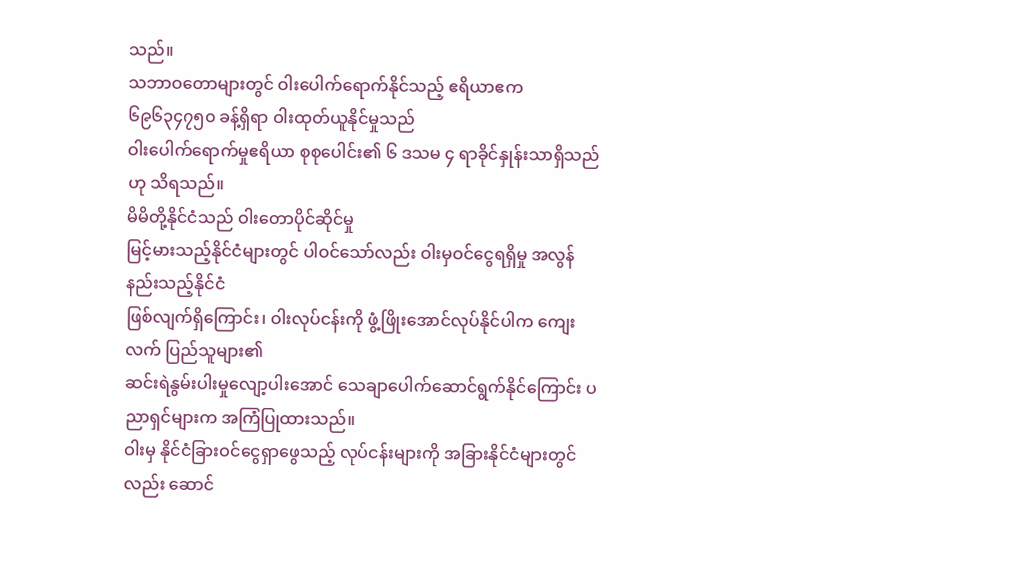သည်။
သဘာဝတောများတွင် ဝါးပေါက်ရောက်နိုင်သည့် ဧရိယာဧက ၆၉၆၃၄၇၅၀ ခန့်ရှိရာ ဝါးထုတ်ယူနိုင်မှုသည်
ဝါးပေါက်ရောက်မှုဧရိယာ စုစုပေါင်း၏ ၆ ဒသမ ၄ ရာခိုင်နှုန်းသာရှိသည်ဟု သိရသည်။
မိမိတို့နိုင်ငံသည် ဝါးတောပိုင်ဆိုင်မှု
မြင့်မားသည့်နိုင်ငံများတွင် ပါဝင်သော်လည်း ဝါးမှဝင်ငွေရရှိမှု အလွန်နည်းသည့်နိုင်ငံ
ဖြစ်လျက်ရှိကြောင်း၊ ဝါးလုပ်ငန်းကို ဖွံ့ဖြိုးအောင်လုပ်နိုင်ပါက ကျေးလက် ပြည်သူများ၏
ဆင်းရဲနွမ်းပါးမှုလျော့ပါးအောင် သေချာပေါက်ဆောင်ရွက်နိုင်ကြောင်း ပညာရှင်များက အကြံပြုထားသည်။
ဝါးမှ နိုင်ငံခြားဝင်ငွေရှာဖွေသည့် လုပ်ငန်းများကို အခြားနိုင်ငံများတွင်လည်း ဆောင်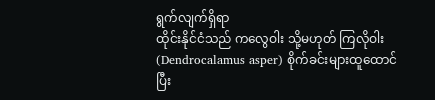ရွက်လျက်ရှိရာ
ထိုင်းနိုင်ငံသည် ကလွေဝါး သို့မဟုတ် ကြလိုဝါး (Dendrocalamus asper) စိုက်ခင်းများထူထောင်ပြီး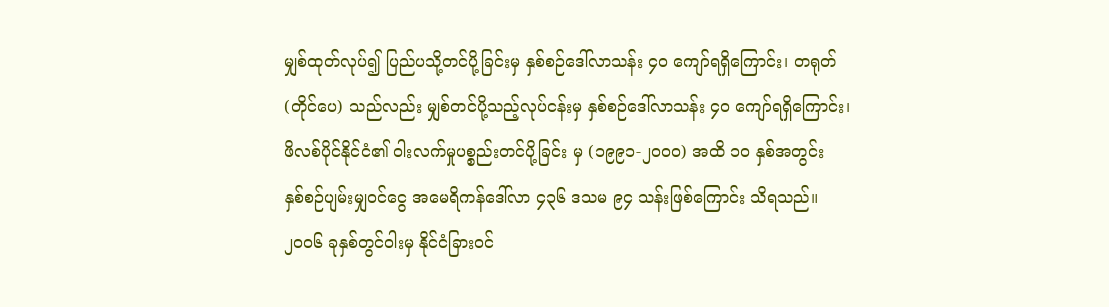မျှစ်ထုတ်လုပ်၍ ပြည်ပသို့တင်ပို့ခြင်းမှ နှစ်စဉ်ဒေါ်လာသန်း ၄၀ ကျော်ရရှိကြောင်း၊ တရုတ်
(တိုင်ပေ) သည်လည်း မျှစ်တင်ပို့သည့်လုပ်ငန်းမှ နှစ်စဉ်ဒေါ်လာသန်း ၄၀ ကျော်ရရှိကြောင်း၊
ဖိလစ်ပိုင်နိုင်ငံ၏ ဝါးလက်မှုပစ္စည်းတင်ပို့ခြင်း မှ (၁၉၉၁-၂၀၀၀) အထိ ၁၀ နှစ်အတွင်း
နှစ်စဉ်ပျမ်းမျှဝင်ငွေ အမေရိကန်ဒေါ်လာ ၄၃၆ ဒသမ ၉၄ သန်းဖြစ်ကြောင်း သိရသည်။
၂၀၀၆ ခုနှစ်တွင်ဝါးမှ နိုင်ငံခြားဝင်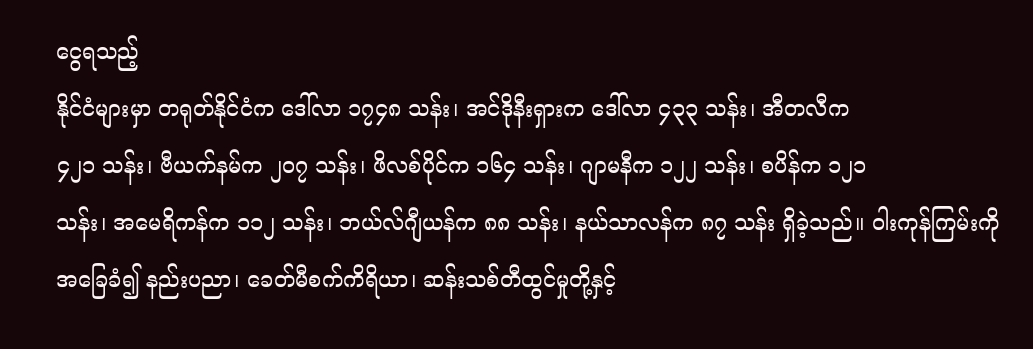ငွေရသည့်
နိုင်ငံများမှာ တရုတ်နိုင်ငံက ဒေါ်လာ ၁၇၄၈ သန်း၊ အင်ဒိုနီးရှားက ဒေါ်လာ ၄၃၃ သန်း၊ အီတလီက
၄၂၁ သန်း၊ ဗီယက်နမ်က ၂၀၇ သန်း၊ ဖိလစ်ပိုင်က ၁၆၄ သန်း၊ ဂျာမနီက ၁၂၂ သန်း၊ စပိန်က ၁၂၁
သန်း၊ အမေရိကန်က ၁၁၂ သန်း၊ ဘယ်လ်ဂျီယန်က ၈၈ သန်း၊ နယ်သာလန်က ၈၇ သန်း ရှိခဲ့သည်။ ဝါးကုန်ကြမ်းကို
အခြေခံ၍ နည်းပညာ၊ ခေတ်မီစက်ကိရိယာ၊ ဆန်းသစ်တီထွင်မှုတို့နှင့်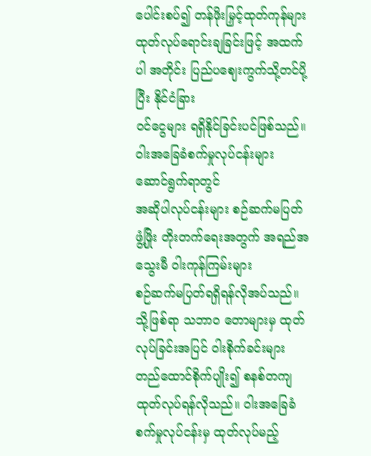ပေါင်းစပ်၍ တန်ဖိုးမြှင့်ထုတ်ကုန်များ
ထုတ်လုပ်ရောင်းချခြင်းဖြင့် အထက်ပါ အတိုင်း ပြည်ပဈေးကွက်သို့တင်ပို့ပြီး နိုင်ငံခြား
ဝင်ငွေများ ရရှိနိုင်ခြင်းပင်ဖြစ်သည်။
ဝါးအခြေခံစက်မှုလုပ်ငန်းများ ဆောင်ရွက်ရာတွင်
အဆိုပါလုပ်ငန်းများ စဉ်ဆက်မပြတ် ဖွံ့ဖြိုး တိုးတက်ရေးအတွက် အရည်အသွေးမီ ဝါးကုန်ကြမ်းများ
စဉ်ဆက်မပြတ်ရရှိရန်လိုအပ်သည်။ သို့ဖြစ်ရာ သဘာဝ တောများမှ ထုတ်လုပ်ခြင်းအပြင် ဝါးစိုက်ခင်းများ
တည်ထောင်စိုက်ပျိုး၍ စနစ်တကျ ထုတ်လုပ်ရန်လိုသည်။ ဝါးအခြေခံစက်မှုလုပ်ငန်းမှ ထုတ်လုပ်မည့်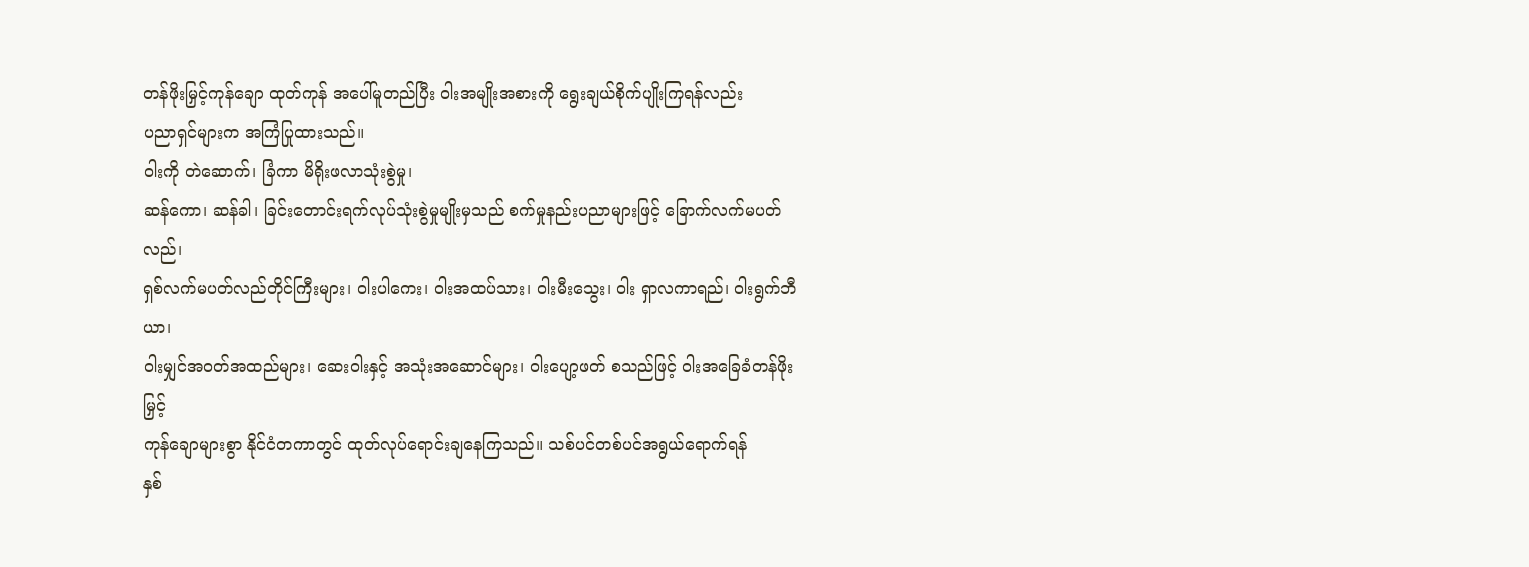တန်ဖိုးမြှင့်ကုန်ချော ထုတ်ကုန် အပေါ်မူတည်ပြီး ဝါးအမျိုးအစားကို ရွေးချယ်စိုက်ပျိုးကြရန်လည်း
ပညာရှင်များက အကြံပြုထားသည်။
ဝါးကို တဲဆောက်၊ ခြံကာ မိရိုးဖလာသုံးစွဲမှု၊
ဆန်ကော၊ ဆန်ခါ၊ ခြင်းတောင်းရက်လုပ်သုံးစွဲမှုမျိုးမှသည် စက်မှုနည်းပညာများဖြင့် ခြောက်လက်မပတ်လည်၊
ရှစ်လက်မပတ်လည်တိုင်ကြီးများ၊ ဝါးပါကေး၊ ဝါးအထပ်သား၊ ဝါးမီးသွေး၊ ဝါး ရှာလကာရည်၊ ဝါးရွက်ဘီယာ၊
ဝါးမျှင်အဝတ်အထည်များ၊ ဆေးဝါးနှင့် အသုံးအဆောင်များ၊ ဝါးပျော့ဖတ် စသည်ဖြင့် ဝါးအခြေခံတန်ဖိုးမြှင့်
ကုန်ချောများစွာ နိုင်ငံတကာတွင် ထုတ်လုပ်ရောင်းချနေကြသည်။ သစ်ပင်တစ်ပင်အရွယ်ရောက်ရန်
နှစ်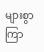များစွာကြာ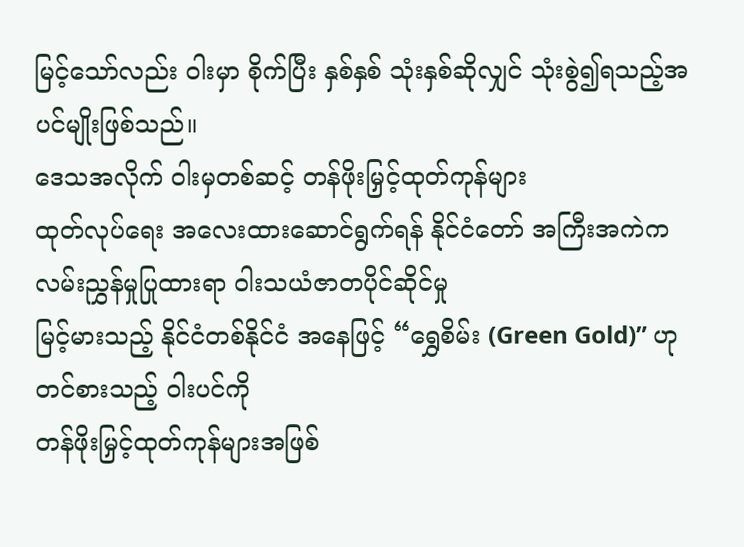မြင့်သော်လည်း ဝါးမှာ စိုက်ပြီး နှစ်နှစ် သုံးနှစ်ဆိုလျှင် သုံးစွဲ၍ရသည့်အပင်မျိုးဖြစ်သည်။
ဒေသအလိုက် ဝါးမှတစ်ဆင့် တန်ဖိုးမြှင့်ထုတ်ကုန်များ
ထုတ်လုပ်ရေး အလေးထားဆောင်ရွက်ရန် နိုင်ငံတော် အကြီးအကဲက လမ်းညွှန်မှုပြုထားရာ ဝါးသယံဇာတပိုင်ဆိုင်မှု
မြင့်မားသည့် နိုင်ငံတစ်နိုင်ငံ အနေဖြင့် “ရွှေစိမ်း (Green Gold)” ဟု တင်စားသည့် ဝါးပင်ကို
တန်ဖိုးမြှင့်ထုတ်ကုန်များအဖြစ်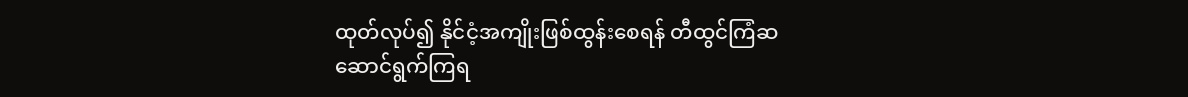ထုတ်လုပ်၍ နိုင်ငံ့အကျိုးဖြစ်ထွန်းစေရန် တီထွင်ကြံဆ
ဆောင်ရွက်ကြရ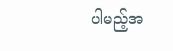ပါမည့်အ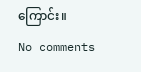ကြောင်း။
No comments